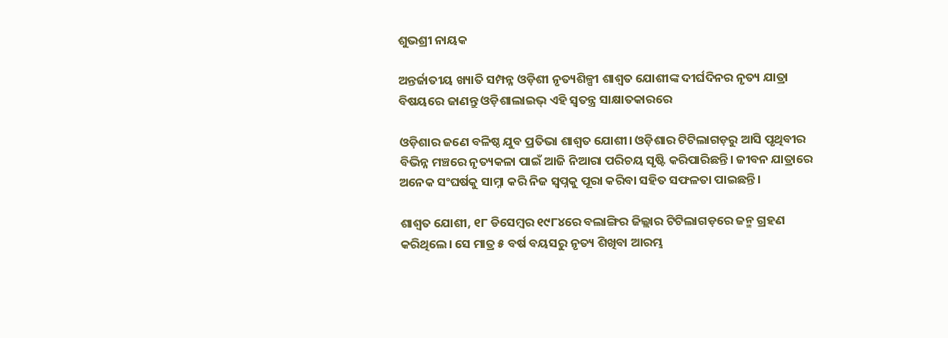ଶୁଭଶ୍ରୀ ନାୟକ

ଅନ୍ତର୍ଜାତୀୟ ଖ୍ୟାତି ସମ୍ପନ୍ନ ଓଡ଼ିଶୀ ନୃତ୍ୟଶିଳ୍ପୀ ଶାଶ୍ୱତ ଯୋଶୀଙ୍କ ଦୀର୍ଘଦିନର ନୃତ୍ୟ ଯାତ୍ରା ବିଷୟରେ ଜାଣନ୍ତୁ ଓଡ଼ିଶାଲାଇଭ୍ ଏହି ସ୍ୱତନ୍ତ୍ର ସାକ୍ଷାତକାରରେ

ଓଡ଼ିଶାର ଜଣେ ବଳିଷ୍ଠ ଯୁବ ପ୍ରତିଭା ଶାଶ୍ୱତ ଯୋଶୀ। ଓଡ଼ିଶାର ଟିଟିଲାଗଡ଼ରୁ ଆସି ପୃଥିବୀର ବିଭିନ୍ନ ମଞ୍ଚରେ ନୃତ୍ୟକଳା ପାଇଁ ଆଜି ନିଆରା ପରିଚୟ ସୃଷ୍ଟି କରିପାରିଛନ୍ତି। ଜୀବନ ଯାତ୍ରାରେ ଅନେକ ସଂଘର୍ଷକୁ ସାମ୍ନା କରି ନିଜ ସ୍ୱପ୍ନକୁ ପୂରା କରିବା ସହିତ ସଫଳତା ପାଇଛନ୍ତି।

ଶାଶ୍ୱତ ଯୋଶୀ, ୧୮ ଡିସେମ୍ବର ୧୯୮୪ରେ ବଲାଙ୍ଗିର ଜିଲ୍ଲାର ଟିଟିଲାଗଡ଼ରେ ଜନ୍ମ ଗ୍ରହଣ କରିଥିଲେ। ସେ ମାତ୍ର ୫ ବର୍ଷ ବୟସରୁ ନୃତ୍ୟ ଶିଖିବା ଆରମ୍ଭ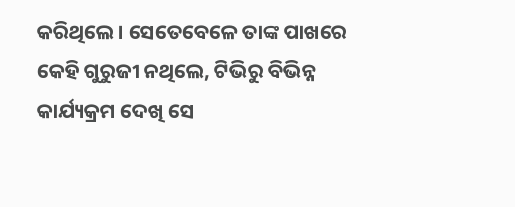କରିଥିଲେ। ସେତେବେଳେ ତାଙ୍କ ପାଖରେ କେହି ଗୁରୁଜୀ ନଥିଲେ, ଟିଭିରୁ ବିଭିନ୍ନ କାର୍ଯ୍ୟକ୍ରମ ଦେଖି ସେ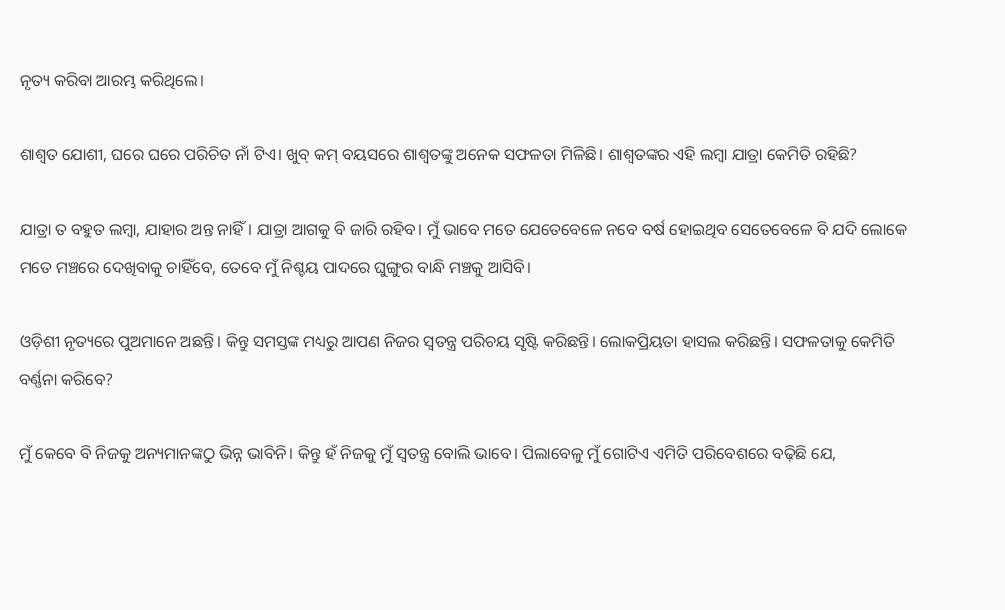ନୃତ୍ୟ କରିବା ଆରମ୍ଭ କରିଥିଲେ।

ଶାଶ୍ୱତ ଯୋଶୀ, ଘରେ ଘରେ ପରିଚିତ ନାଁ ଟିଏ। ଖୁବ୍ କମ୍ ବୟସରେ ଶାଶ୍ୱତଙ୍କୁ ଅନେକ ସଫଳତା ମିଳିଛି। ଶାଶ୍ୱତଙ୍କର ଏହି ଲମ୍ବା ଯାତ୍ରା କେମିତି ରହିଛି?

ଯାତ୍ରା ତ ବହୁତ ଲମ୍ବା, ଯାହାର ଅନ୍ତ ନାହିଁ। ଯାତ୍ରା ଆଗକୁ ବି ଜାରି ରହିବ। ମୁଁ ଭାବେ ମତେ ଯେତେବେଳେ ନବେ ବର୍ଷ ହୋଇଥିବ ସେତେବେଳେ ବି ଯଦି ଲୋକେ ମତେ ମଞ୍ଚରେ ଦେଖିବାକୁ ଚାହିଁବେ, ତେବେ ମୁଁ ନିଶ୍ଚୟ ପାଦରେ ଘୁଙ୍ଗୁର ବାନ୍ଧି ମଞ୍ଚକୁ ଆସିବି।

ଓଡ଼ିଶୀ ନୃତ୍ୟରେ ପୁଅମାନେ ଅଛନ୍ତି। କିନ୍ତୁ ସମସ୍ତଙ୍କ ମଧ୍ୟରୁ ଆପଣ ନିଜର ସ୍ୱତନ୍ତ୍ର ପରିଚୟ ସୃଷ୍ଟି କରିଛନ୍ତି। ଲୋକପ୍ରିୟତା ହାସଲ କରିଛନ୍ତି। ସଫଳତାକୁ କେମିତି ବର୍ଣ୍ଣନା କରିବେ?

ମୁଁ କେବେ ବି ନିଜକୁ ଅନ୍ୟମାନଙ୍କଠୁ ଭିନ୍ନ ଭାବିନି। କିନ୍ତୁ ହଁ ନିଜକୁ ମୁଁ ସ୍ୱତନ୍ତ୍ର ବୋଲି ଭାବେ। ପିଲାବେଳୁ ମୁଁ ଗୋଟିଏ ଏମିତି ପରିବେଶରେ ବଢ଼ିଛି ଯେ,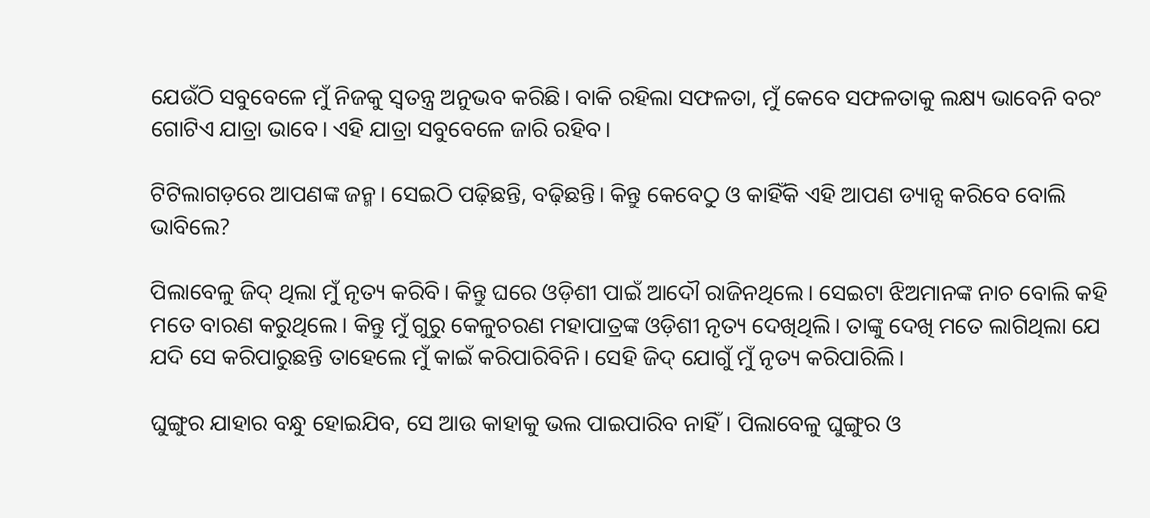ଯେଉଁଠି ସବୁବେଳେ ମୁଁ ନିଜକୁ ସ୍ୱତନ୍ତ୍ର ଅନୁଭବ କରିଛି। ବାକି ରହିଲା ସଫଳତା, ମୁଁ କେବେ ସଫଳତାକୁ ଲକ୍ଷ୍ୟ ଭାବେନି ବରଂ ଗୋଟିଏ ଯାତ୍ରା ଭାବେ। ଏହି ଯାତ୍ରା ସବୁବେଳେ ଜାରି ରହିବ।

ଟିଟିଲାଗଡ଼ରେ ଆପଣଙ୍କ ଜନ୍ମ। ସେଇଠି ପଢ଼ିଛନ୍ତି, ବଢ଼ିଛନ୍ତି। କିନ୍ତୁ କେବେଠୁ ଓ କାହିଁକି ଏହି ଆପଣ ଡ୍ୟାନ୍ସ କରିବେ ବୋଲି ଭାବିଲେ?

ପିଲାବେଳୁ ଜିଦ୍‌ ଥିଲା ମୁଁ ନୃତ୍ୟ କରିବି। କିନ୍ତୁ ଘରେ ଓଡ଼ିଶୀ ପାଇଁ ଆଦୌ ରାଜିନଥିଲେ। ସେଇଟା ଝିଅମାନଙ୍କ ନାଚ ବୋଲି କହି ମତେ ବାରଣ କରୁଥିଲେ। କିନ୍ତୁ ମୁଁ ଗୁରୁ କେଳୁଚରଣ ମହାପାତ୍ରଙ୍କ ଓଡ଼ିଶୀ ନୃତ୍ୟ ଦେଖିଥିଲି। ତାଙ୍କୁ ଦେଖି ମତେ ଲାଗିଥିଲା ଯେ ଯଦି ସେ କରିପାରୁଛନ୍ତି ତାହେଲେ ମୁଁ କାଇଁ କରିପାରିବିନି। ସେହି ଜିଦ୍‌ ଯୋଗୁଁ ମୁଁ ନୃତ୍ୟ କରିପାରିଲି।

ଘୁଙ୍ଗୁର ଯାହାର ବନ୍ଧୁ ହୋଇଯିବ, ସେ ଆଉ କାହାକୁ ଭଲ ପାଇପାରିବ ନାହିଁ। ପିଲାବେଳୁ ଘୁଙ୍ଗୁର ଓ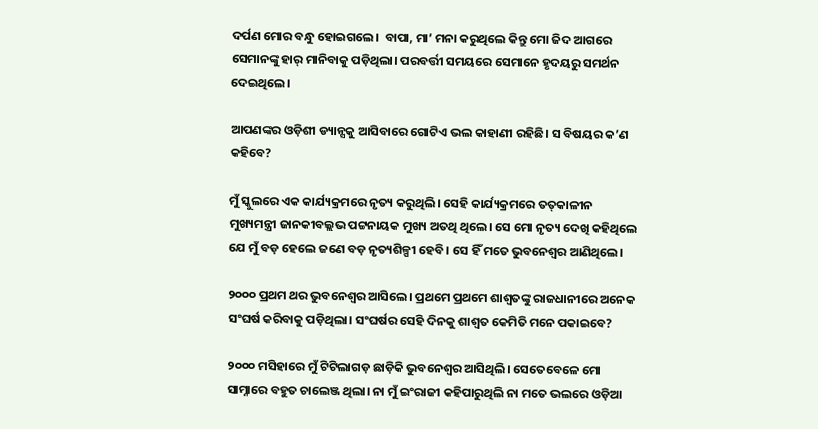ଦର୍ପଣ ମୋର ବନ୍ଧୁ ହୋଇଗଲେ।  ବାପା, ମା’ ମନା କରୁଥିଲେ କିନ୍ତୁ ମୋ ଜିଦ ଆଗରେ ସେମାନଙ୍କୁ ହାର୍‌ ମାନିବାକୁ ପଡ଼ିଥିଲା। ପରବର୍ତ୍ତୀ ସମୟରେ ସେମାନେ ହୃଦୟରୁ ସମର୍ଥନ ଦେଇଥିଲେ।

ଆପଣଙ୍କର ଓଡ଼ିଶୀ ଡ୍ୟାନ୍ସକୁ ଆସିବାରେ ଗୋଟିଏ ଭଲ କାହାଣୀ ରହିଛି। ସ ବିଷୟର କ’ଣ କହିବେ?

ମୁଁ ସ୍କୁଲରେ ଏକ କାର୍ଯ୍ୟକ୍ରମରେ ନୃତ୍ୟ କରୁଥିଲି। ସେହି କାର୍ଯ୍ୟକ୍ରମରେ ତତ୍‌କାଳୀନ ମୁଖ୍ୟମନ୍ତ୍ରୀ ଜାନକୀବଲ୍ଲଭ ପଟ୍ଟନାୟକ ମୁଖ୍ୟ ଅତଥି ଥିଲେ। ସେ ମୋ ନୃତ୍ୟ ଦେଖି କହିଥିଲେ ଯେ ମୁଁ ବଡ଼ ହେଲେ ଜଣେ ବଡ଼ ନୃତ୍ୟଶିଳ୍ପୀ ହେବି। ସେ ହିଁ ମତେ ଭୁବନେଶ୍ୱର ଆଣିଥିଲେ।

୨୦୦୦ ପ୍ରଥମ ଥର ଭୁବନେଶ୍ୱର ଆସିଲେ। ପ୍ରଥମେ ପ୍ରଥମେ ଶାଶ୍ୱତଙ୍କୁ ରାଜଧାନୀରେ ଅନେକ ସଂଘର୍ଷ କରିବାକୁ ପଡ଼ିଥିଲା। ସଂଘର୍ଷର ସେହି ଦିନକୁ ଶାଶ୍ୱତ କେମିତି ମନେ ପକାଇବେ?

୨୦୦୦ ମସିହାରେ ମୁଁ ଟିଟିଲାଗଡ଼ ଛାଡ଼ିକି ଭୁବନେଶ୍ୱର ଆସିଥିଲି। ସେତେବେଳେ ମୋ ସାମ୍ନାରେ ବହୁତ ଚାଲେଞ୍ଜ ଥିଲା। ନା ମୁଁ ଇଂରାଜୀ କହିପାରୁଥିଲି ନା ମତେ ଭଲରେ ଓଡ଼ିଆ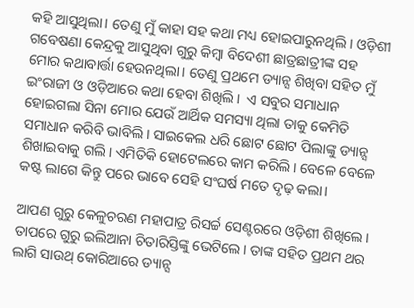କହି ଆସୁଥିଲା। ତେଣୁ ମୁଁ କାହା ସହ କଥା ମଧ୍ୟ ହୋଇପାରୁନଥିଲି। ଓଡ଼ିଶୀ ଗବେଷଣା କେନ୍ଦ୍ରକୁ ଆସୁଥିବା ଗୁରୁ କିମ୍ବା ବିଦେଶୀ ଛାତ୍ରଛାତ୍ରୀଙ୍କ ସହ ମୋର କଥାବାର୍ତ୍ତା ହେଉନଥିଲା। ତେଣୁ ପ୍ରଥମେ ଡ୍ୟାନ୍ସ ଶିଖିବା ସହିତ ମୁଁ ଇଂରାଜୀ ଓ ଓଡ଼ିଆରେ କଥା ହେବା ଶିଖିଲି।  ଏ ସବୁର ସମାଧାନ ହୋଇଗଲା ସିନା ମୋର ଯେଉଁ ଆର୍ଥିକ ସମସ୍ୟା ଥିଲା ତାକୁ କେମିତି ସମାଧାନ କରିବି ଭାବିଲି। ସାଇକେଲ ଧରି ଛୋଟ ଛୋଟ ପିଲାଙ୍କୁ ଡ୍ୟାନ୍ସ ଶିଖାଇବାକୁ ଗଲି। ଏମିତିକି ହୋଟେଲରେ କାମ କରିଲି। ବେଳେ ବେଳେ କଷ୍ଟ ଲାଗେ କିନ୍ତୁ ପରେ ଭାବେ ସେହି ସଂଘର୍ଷ ମତେ ଦୃଢ଼ କଲା।

ଆପଣ ଗୁରୁ କେଳୁଚରଣ ମହାପାତ୍ର ରିସର୍ଚ୍ଚ ସେଣ୍ଟରରେ ଓଡ଼ିଶୀ ଶିଖିଲେ। ତାପରେ ଗୁରୁ ଇଲିଆନା ଚିତାରିସ୍ତିଙ୍କୁ ଭେଟିଲେ। ତାଙ୍କ ସହିତ ପ୍ରଥମ ଥର ଲାଗି ସାଉଥ୍ କୋରିଆରେ ଡ୍ୟାନ୍ସ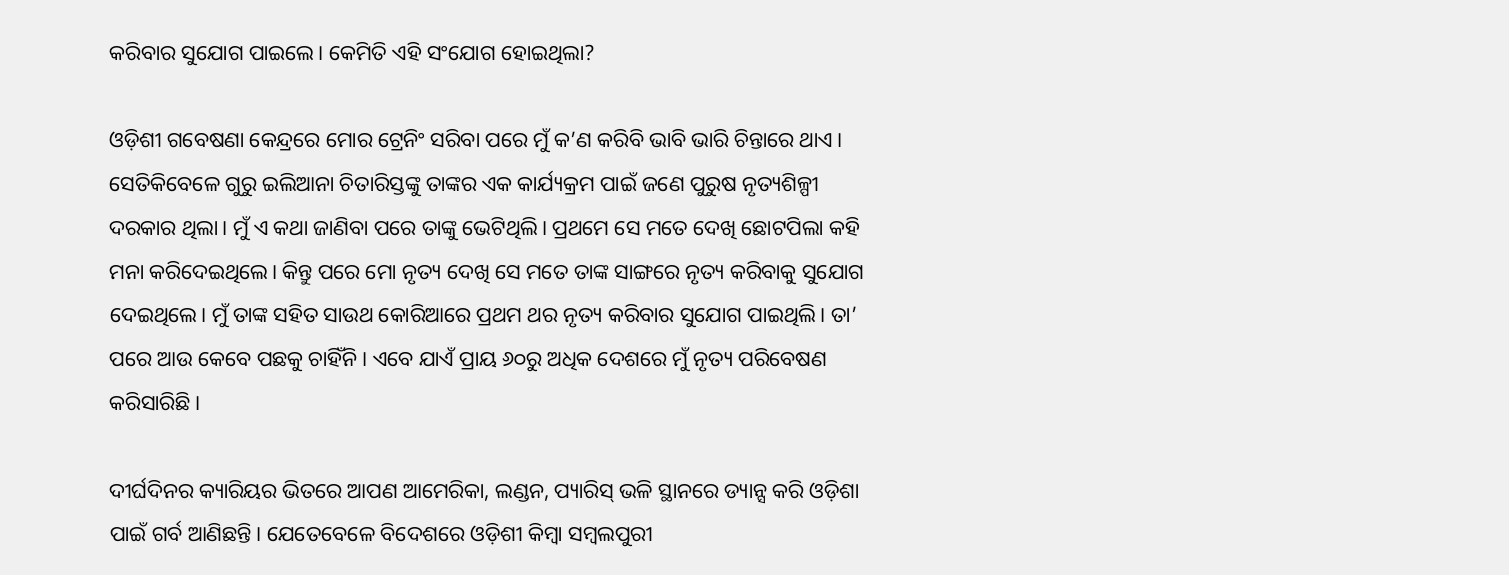କରିବାର ସୁଯୋଗ ପାଇଲେ। କେମିତି ଏହି ସଂଯୋଗ ହୋଇଥିଲା?

ଓଡ଼ିଶୀ ଗବେଷଣା କେନ୍ଦ୍ରରେ ମୋର ଟ୍ରେନିଂ ସରିବା ପରେ ମୁଁ କ’ଣ କରିବି ଭାବି ଭାରି ଚିନ୍ତାରେ ଥାଏ। ସେତିକିବେଳେ ଗୁରୁ ଇଲିଆନା ଚିତାରିସ୍ତଙ୍କୁ ତାଙ୍କର ଏକ କାର୍ଯ୍ୟକ୍ରମ ପାଇଁ ଜଣେ ପୁରୁଷ ନୃତ୍ୟଶିଳ୍ପୀ ଦରକାର ଥିଲା। ମୁଁ ଏ କଥା ଜାଣିବା ପରେ ତାଙ୍କୁ ଭେଟିଥିଲି। ପ୍ରଥମେ ସେ ମତେ ଦେଖି ଛୋଟପିଲା କହି ମନା କରିଦେଇଥିଲେ। କିନ୍ତୁ ପରେ ମୋ ନୃତ୍ୟ ଦେଖି ସେ ମତେ ତାଙ୍କ ସାଙ୍ଗରେ ନୃତ୍ୟ କରିବାକୁ ସୁଯୋଗ ଦେଇଥିଲେ। ମୁଁ ତାଙ୍କ ସହିତ ସାଉଥ କୋରିଆରେ ପ୍ରଥମ ଥର ନୃତ୍ୟ କରିବାର ସୁଯୋଗ ପାଇଥିଲି। ତା’ ପରେ ଆଉ କେବେ ପଛକୁ ଚାହିଁନି। ଏବେ ଯାଏଁ ପ୍ରାୟ ୬୦ରୁ ଅଧିକ ଦେଶରେ ମୁଁ ନୃତ୍ୟ ପରିବେଷଣ କରିସାରିଛି।

ଦୀର୍ଘଦିନର କ୍ୟାରିୟର ଭିତରେ ଆପଣ ଆମେରିକା, ଲଣ୍ଡନ, ପ୍ୟାରିସ୍ ଭଳି ସ୍ଥାନରେ ଡ୍ୟାନ୍ସ କରି ଓଡ଼ିଶା ପାଇଁ ଗର୍ବ ଆଣିଛନ୍ତି। ଯେତେବେଳେ ବିଦେଶରେ ଓଡ଼ିଶୀ କିମ୍ବା ସମ୍ବଲପୁରୀ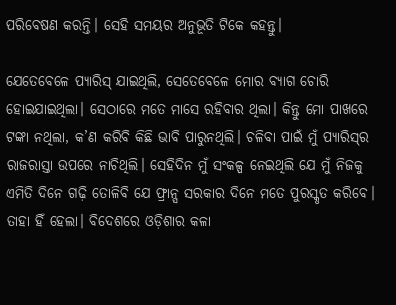ପରିବେଷଣ କରନ୍ତି। ସେହି ସମୟର ଅନୁଭୂତି ଟିକେ କହନ୍ତୁ।

ଯେତେବେଳେ ପ୍ୟାରିସ୍‌ ଯାଇଥିଲି, ସେତେବେଳେ ମୋର ବ୍ୟାଗ ଚୋରି ହୋଇଯାଇଥିଲା। ସେଠାରେ ମତେ ମାସେ ରହିବାର ଥିଲା। କିନ୍ତୁ ମୋ ପାଖରେ ଟଙ୍କା ନଥିଲା, କ’ଣ କରିବି କିଛି ଭାବି ପାରୁନଥିଲି। ଚଳିବା ପାଇଁ ମୁଁ ପ୍ୟାରିସ୍‌ର ରାଜରାସ୍ତା ଉପରେ ନାଚିଥିଲି। ସେହିଦିନ ମୁଁ ସଂକଳ୍ପ ନେଇଥିଲି ଯେ ମୁଁ ନିଜକୁ ଏମିତି ଦିନେ ଗଢ଼ି ତୋଳିବି ଯେ ଫ୍ରାନ୍ସ ସରକାର ଦିନେ ମତେ ପୁରସ୍କୃତ କରିବେ। ତାହା ହିଁ ହେଲା। ବିଦେଶରେ ଓଡ଼ିଶାର କଳା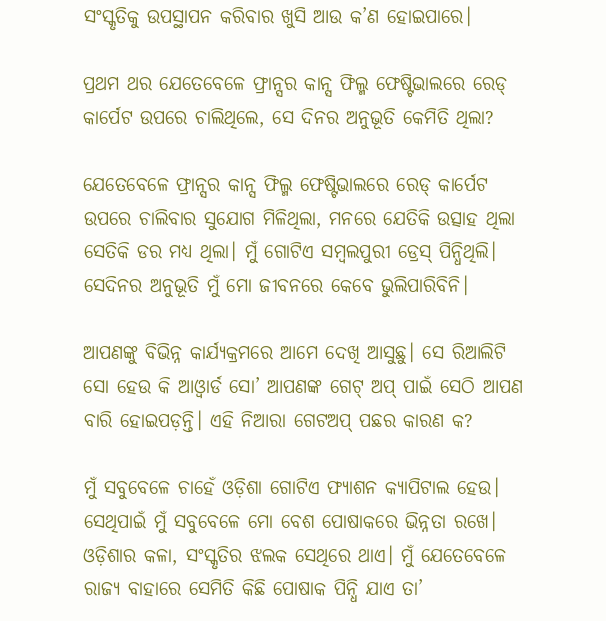ସଂସ୍କୃତିକୁ ଉପସ୍ଥାପନ କରିବାର ଖୁସି ଆଉ କ’ଣ ହୋଇପାରେ।

ପ୍ରଥମ ଥର ଯେତେବେଳେ ଫ୍ରାନ୍ସର କାନ୍ସ ଫିଲ୍ମ ଫେଷ୍ଟିଭାଲରେ ରେଡ୍ କାର୍ପେଟ ଉପରେ ଚାଲିଥିଲେ, ସେ ଦିନର ଅନୁଭୂତି କେମିତି ଥିଲା?

ଯେତେବେଳେ ଫ୍ରାନ୍ସର କାନ୍ସ ଫିଲ୍ମ ଫେଷ୍ଟିଭାଲରେ ରେଡ୍‌ କାର୍ପେଟ ଉପରେ ଚାଲିବାର ସୁଯୋଗ ମିଳିଥିଲା, ମନରେ ଯେତିକି ଉତ୍ସାହ ଥିଲା ସେତିକି ଡର ମଧ୍ୟ ଥିଲା। ମୁଁ ଗୋଟିଏ ସମ୍ବଲପୁରୀ ଡ୍ରେସ୍‌ ପିନ୍ଧିଥିଲି। ସେଦିନର ଅନୁଭୂତି ମୁଁ ମୋ ଜୀବନରେ କେବେ ଭୁଲିପାରିବିନି।

ଆପଣଙ୍କୁ ବିଭିନ୍ନ କାର୍ଯ୍ୟକ୍ରମରେ ଆମେ ଦେଖି ଆସୁଛୁ। ସେ ରିଆଲିଟି ସୋ ହେଉ କି ଆଓ୍ୱାର୍ଡ ସୋ’ ଆପଣଙ୍କ ଗେଟ୍ ଅପ୍ ପାଇଁ ସେଠି ଆପଣ ବାରି ହୋଇପଡ଼ନ୍ତି। ଏହି ନିଆରା ଗେଟଅପ୍ ପଛର କାରଣ କ?

ମୁଁ ସବୁବେଳେ ଚାହେଁ ଓଡ଼ିଶା ଗୋଟିଏ ଫ୍ୟାଶନ କ୍ୟାପିଟାଲ ହେଉ। ସେଥିପାଇଁ ମୁଁ ସବୁବେଳେ ମୋ ବେଶ ପୋଷାକରେ ଭିନ୍ନତା ରଖେ। ଓଡ଼ିଶାର କଳା, ସଂସ୍କୃତିର ଝଲକ ସେଥିରେ ଥାଏ। ମୁଁ ଯେତେବେଳେ ରାଜ୍ୟ ବାହାରେ ସେମିତି କିଛି ପୋଷାକ ପିନ୍ଧି ଯାଏ ତା’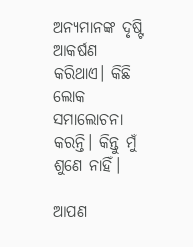ଅନ୍ୟମାନଙ୍କ ଦୃଷ୍ଟି ଆକର୍ଷଣ କରିଥାଏ। କିଛି ଲୋକ ସମାଲୋଚନା କରନ୍ତି। କିନ୍ତୁ ମୁଁ ଶୁଣେ ନାହିଁ।

ଆପଣ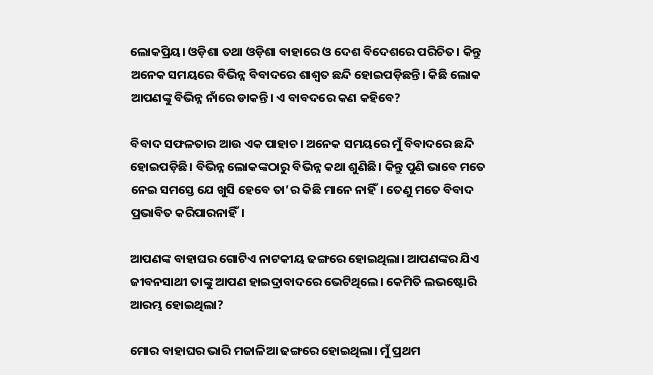ଲୋକପ୍ରିୟ। ଓଡ଼ିଶା ତଥା ଓଡ଼ିଶା ବାହାରେ ଓ ଦେଶ ବିଦେଶରେ ପରିଚିତ। କିନ୍ତୁ ଅନେକ ସମୟରେ ବିଭିନ୍ନ ବିବାଦରେ ଶାଶ୍ୱତ ଛନ୍ଦି ହୋଇପଡ଼ିଛନ୍ତି। କିଛି ଲୋକ ଆପଣଙ୍କୁ ବିଭିନ୍ନ ନାଁରେ ଡାକନ୍ତି। ଏ ବାବଦରେ କଣ କହିବେ?

ବିବାଦ ସଫଳତାର ଆଉ ଏକ ପାହାଚ। ଅନେକ ସମୟରେ ମୁଁ ବିବାଦରେ ଛନ୍ଦି ହୋଇପଡ଼ିଛି। ବିଭିନ୍ନ ଲୋକଙ୍କଠାରୁ ବିଭିନ୍ନ କଥା ଶୁଣିଛି। କିନ୍ତୁ ପୁଣି ଭାବେ ମତେ ନେଇ ସମସ୍ତେ ଯେ ଖୁସି ହେବେ ତା’ର କିଛି ମାନେ ନାହିଁ। ତେଣୁ ମତେ ବିବାଦ ପ୍ରଭାବିତ କରିପାରନାହିଁ।

ଆପଣଙ୍କ ବାହାଘର ଗୋଟିଏ ନାଟକୀୟ ଢଙ୍ଗରେ ହୋଇଥିଲା। ଆପଣଙ୍କର ଯିଏ ଜୀବନସାଥୀ ତାଙ୍କୁ ଆପଣ ହାଇଦ୍ରାବାଦରେ ଭେଟିଥିଲେ। କେମିତି ଲଭଷ୍ଟୋରି ଆରମ୍ଭ ହୋଇଥିଲା?

ମୋର ବାହାଘର ଭାରି ମଜାଳିଆ ଢଙ୍ଗରେ ହୋଇଥିଲା। ମୁଁ ପ୍ରଥମ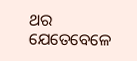ଥର ଯେତେବେଳେ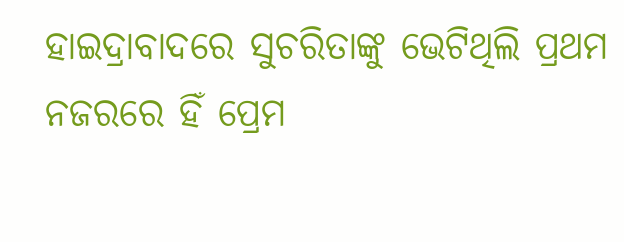ହାଇଦ୍ରାବାଦରେ ସୁଚରିତାଙ୍କୁ ଭେଟିଥିଲି ପ୍ରଥମ ନଜରରେ ହିଁ ପ୍ରେମ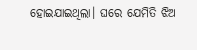ହୋଇଯାଇଥିଲା। ଘରେ ଯେମିତି ଝିଅ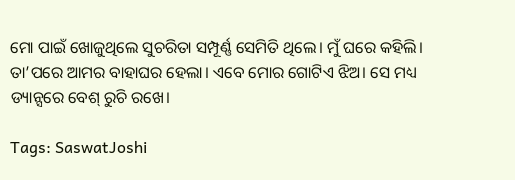ମୋ ପାଇଁ ଖୋଜୁଥିଲେ ସୁଚରିତା ସମ୍ପୂର୍ଣ୍ଣ ସେମିତି ଥିଲେ। ମୁଁ ଘରେ କହିଲି। ତା’ପରେ ଆମର ବାହାଘର ହେଲା। ଏବେ ମୋର ଗୋଟିଏ ଝିଅ। ସେ ମଧ୍ୟ ଡ୍ୟାନ୍ସରେ ବେଶ୍‌ ରୁଚି ରଖେ।

Tags: SaswatJoshi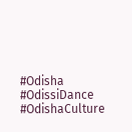#Odisha #OdissiDance #OdishaCulture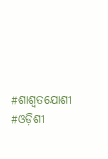#ଶାଶ୍ୱତଯୋଶୀ #ଓଡ଼ିଶୀ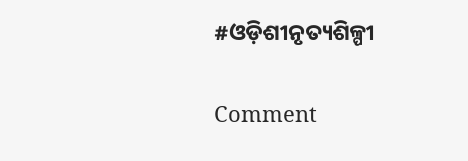#ଓଡ଼ିଶୀନୃତ୍ୟଶିଳ୍ପୀ

Comment